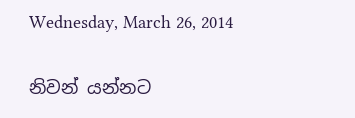Wednesday, March 26, 2014

නිවන් යන්නට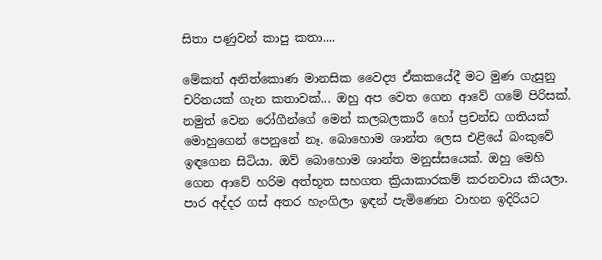සිතා පණුවන් කාපු කතා....

මේකත් අනිත්කොණ මානසික වෛද්‍ය ඒකකයේදී මට මුණ ගැසුනු චරිතයක් ගැන කතාවක්... ඔහු අප වෙත ගෙන ආවේ ගමේ පිරිසක්. නමුත් වෙන රෝගීන්ගේ මෙන් කලබලකාරී හෝ ප්‍රචන්ඩ ගතියක් මොහුගෙන් පෙනුනේ නෑ. බොහොම ශාන්ත ලෙස එළියේ බංකුවේ ඉඳගෙන සිටියා. ඔව් බොහොම ශාන්ත මනුස්සයෙක්. ඔහු මෙහි ගෙන ආවේ හරිම අත්භූත සහගත ක්‍රියාකාරකම් කරනවාය කියලා. පාර අද්දර ගස් අතර හැංගිලා ඉඳන් පැමිණෙන වාහන ඉදිරියට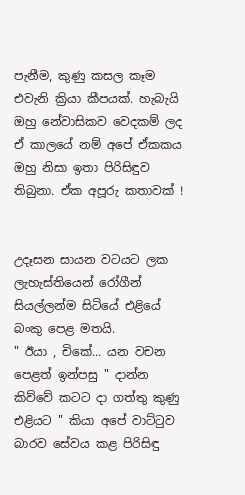පැනීම, කුණු කසල කෑම එවැනි ක්‍රියා කීපයක්. හැබැයි ඔහු නේවාසිකව වෙදකම් ලද ඒ කාලයේ නම් අපේ ඒකකය ඔහු නිසා ඉතා පිරිසිඳුව තිබුනා. ඒක අපූරු කතාවක් !


උදෑසන සායන වටයට ලක ලැහැස්තියෙන් රෝගීන් සියල්ලන්ම සිටියේ එළියේ බංකු පෙළ මතයි.
" ඊයා , චිකේ... යන වචන පෙළත් ඉන්පසු " දාන්න කිව්වේ කටට දා ගත්තු කුණු එළියට " කියා අපේ වාට්ටුව බාරව සේවය කළ පිරිසිඳු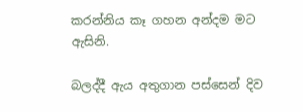කරන්නිය කෑ ගහන අන්දම මට ඇසිනි.

බලද්දී ඇය අතුගාන පස්සෙන් දිව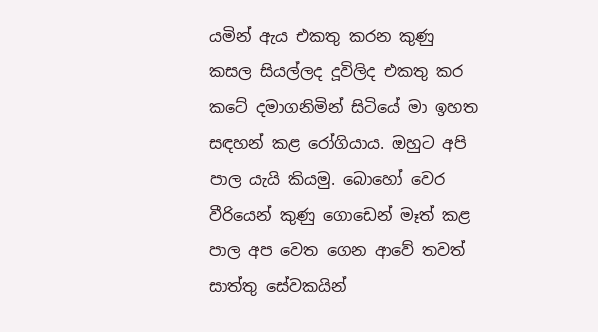යමින් ඇය එකතු කරන කුණු කසල සියල්ලද දූවිලිද එකතු කර කටේ දමාගනිමින් සිටියේ මා ඉහත සඳහන් කළ රෝගියාය. ඔහුට අපි පාල යැයි කියමු. බොහෝ වෙර වීරියෙන් කුණු ගොඩෙන් මෑත් කළ පාල අප වෙත ගෙන ආවේ තවත් සාත්තු සේවකයින්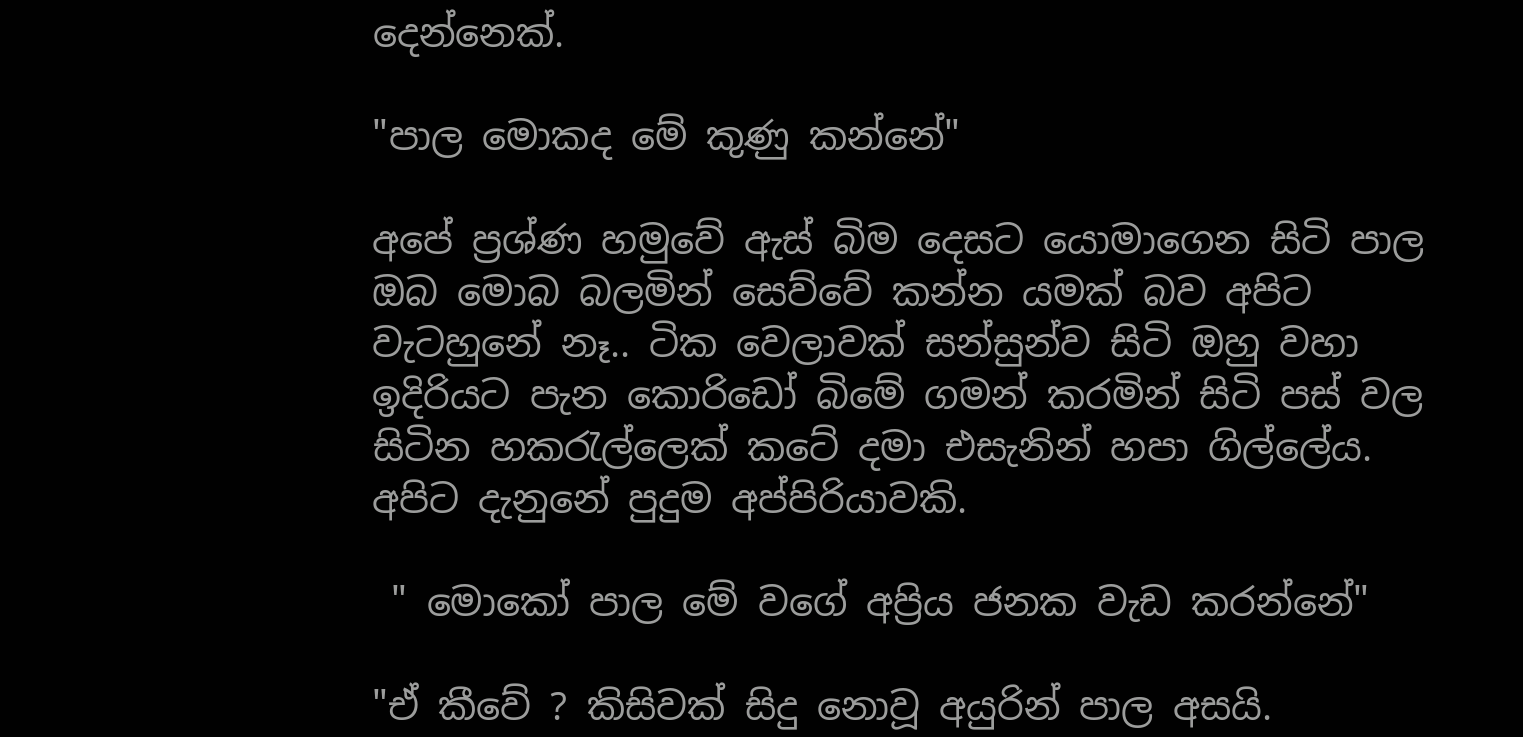දෙන්නෙක්.

"පාල මොකද මේ කුණු කන්නේ"

අපේ ප්‍රශ්ණ හමුවේ ඇස් බිම දෙසට යොමාගෙන සිටි පාල ඔබ මොබ බලමින් සෙව්වේ කන්න යමක් බව අපිට වැටහුනේ නෑ.. ටික වෙලාවක් සන්සුන්ව සිටි ඔහු වහා ඉදිරියට පැන කොරිඩෝ බිමේ ගමන් කරමින් සිටි පස් වල සිටින හකරැල්ලෙක් කටේ දමා එසැනින් හපා ගිල්ලේය. අපිට දැනුනේ පුදුම අප්පිරියාවකි.

 " මොකෝ පාල මේ වගේ අප්‍රිය ජනක වැඩ කරන්නේ"

"ඒ කීවේ ? කිසිවක් සිදු නොවූ අයුරින් පාල අසයි.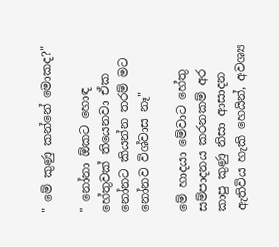" මේ කුණු කන්නේ මොකද?"

" නෝනා ඕකට හොඳ හේතුවක් තියෙනවා ඒක නෝනට කියන්න තරම් මට නෝනව විශ්වාස නෑ"

මේ හාදයා මේවාට හේතු සම්පාදනය කරනකම් අර කාපු කුණු නිසා ආසාදන ඇතිවිය හැකි හෙයින්, අවශ්‍ය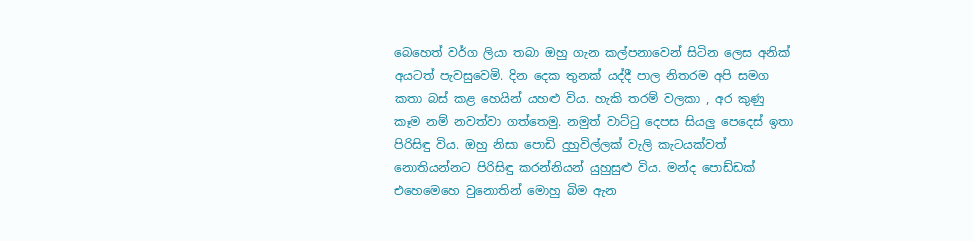බෙහෙත් වර්ග ලියා තබා ඔහු ගැන කල්පනාවෙන් සිටින ලෙස අනික් අයටත් පැවසුවෙමි. දින දෙක තුනක් යද්දී පාල නිතරම අපි සමග කතා බස් කළ හෙයින් යහළු විය. හැකි තරම් වලකා , අර කුණු කෑම නම් නවත්වා ගත්තෙමු. නමුත් වාට්ටු දෙපස සියලු පෙදෙස් ඉතා පිරිසිඳු විය. ඔහු නිසා පොඩි දුහුවිල්ලක් වැලි කැටයක්වත් නොතියන්නට පිරිසිඳු කරන්නියන් යුහුසුළු විය. මන්ද පොඩ්ඩක් එහෙමෙහෙ වුනොතින් මොහු බිම ඇන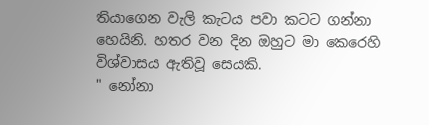තියාගෙන වැලි කැටය පවා කටට ගන්නා හෙයිනි. හතර වන දින ඔහුට මා කෙරෙහි විශ්වාසය ඇතිවූ සෙයකි.
" නෝනා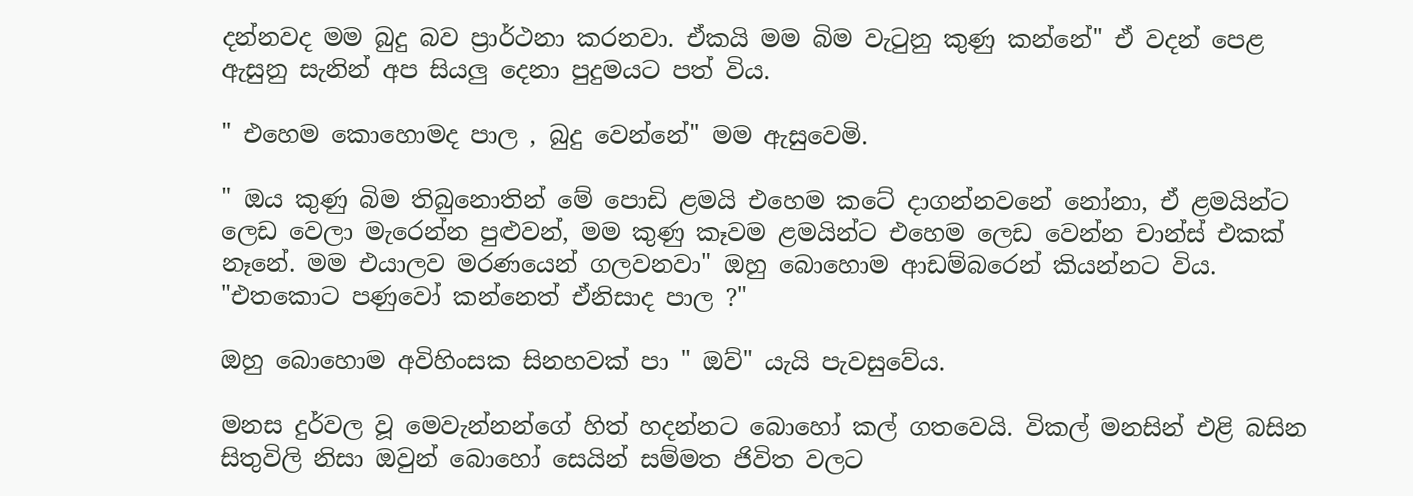දන්නවද මම බුදු බව ප්‍රාර්ථනා කරනවා. ඒකයි මම බිම වැටුනු කුණු කන්නේ" ඒ වදන් පෙළ ඇසුනු සැනින් අප සියලු දෙනා පුදුමයට පත් විය.

" එහෙම කොහොමද පාල , බුදු වෙන්නේ" මම ඇසුවෙමි.

" ඔය කුණු බිම තිබුනොතින් මේ පොඩි ළමයි එහෙම කටේ දාගන්නවනේ නෝනා, ඒ ළමයින්ට ලෙඩ වෙලා මැරෙන්න පුළුවන්, මම කුණු කෑවම ළමයින්ට එහෙම ලෙඩ වෙන්න චාන්ස් එකක් නෑනේ. මම එයාලව මරණයෙන් ගලවනවා" ඔහු බොහොම ආඩම්බරෙන් කියන්නට විය.
"එතකොට පණුවෝ කන්නෙත් ඒනිසාද පාල ?"

ඔහු බොහොම අවිහිංසක සිනහවක් පා " ඔව්" යැයි පැවසුවේය.

මනස දුර්වල වූ මෙවැන්නන්ගේ හිත් හදන්නට බොහෝ කල් ගතවෙයි. විකල් මනසින් එළි බසින සිතුවිලි නිසා ඔවුන් බොහෝ සෙයින් සම්මත ජිවිත වලට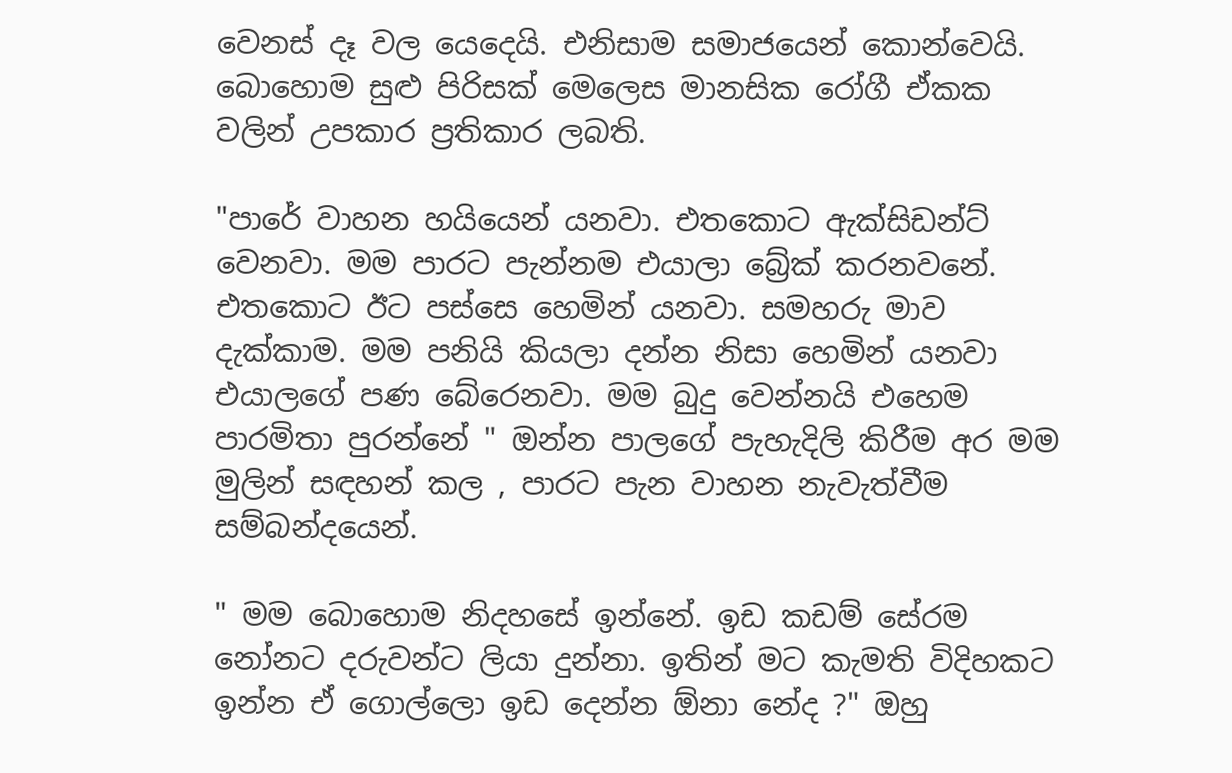වෙනස් දෑ වල යෙදෙයි. එනිසාම සමාජයෙන් කොන්වෙයි. බොහොම සුළු පිරිසක් මෙලෙස මානසික රෝගී ඒකක වලින් උපකාර ප්‍රතිකාර ලබති.

"පාරේ වාහන හයියෙන් යනවා. එතකොට ඇක්සිඩන්ට් වෙනවා. මම පාරට පැන්නම එයාලා බ්‍රේක් කරනවනේ. එතකොට ඊට පස්සෙ හෙමින් යනවා. සමහරු මාව දැක්කාම. මම පනියි කියලා දන්න නිසා හෙමින් යනවා එයාලගේ පණ බේරෙනවා. මම බුදු වෙන්නයි එහෙම පාරමිතා පුරන්නේ " ඔන්න පාලගේ පැහැදිලි කිරීම අර මම මුලින් සඳහන් කල , පාරට පැන වාහන නැවැත්වීම සම්බන්දයෙන්.

" මම බොහොම නිදහසේ ඉන්නේ. ඉඩ කඩම් සේරම නෝනට දරුවන්ට ලියා දුන්නා. ඉතින් මට කැමති විදිහකට ඉන්න ඒ ගොල්ලො ඉඩ දෙන්න ඕනා නේද ?" ඔහු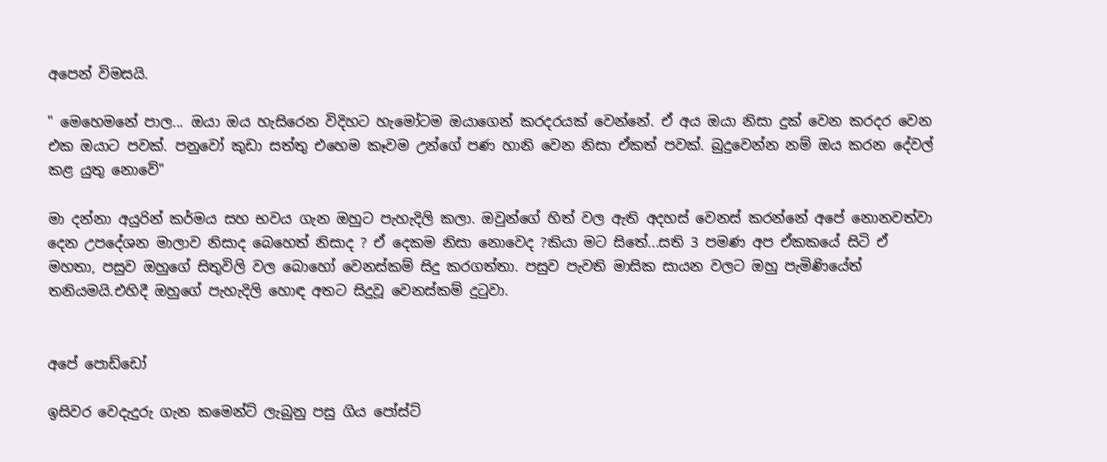අපෙන් විමසයි.

" මෙහෙමනේ පාල... ඔයා ඔය හැසිරෙන විදිහට හැමෝටම ඔයාගෙන් කරදරයක් වෙන්නේ. ඒ අය ඔයා නිසා දුක් වෙන කරදර වෙන එක ඔයාට පවක්. පනුවෝ කුඩා සත්තු එහෙම කෑවම උන්ගේ පණ හානි වෙන නිසා ඒකත් පවක්. බුදුවෙන්න නම් ඔය කරන දේවල් කළ යුතු නොවේ"

මා දන්නා අයුරින් කර්මය සහ භවය ගැන ඔහුට පැහැදිලි කලා. ඔවුන්ගේ හිත් වල ඇති අදහස් වෙනස් කරන්නේ අපේ නොනවත්වා දෙන උපදේශන මාලාව නිසාද බෙහෙත් නිසාද ? ඒ දෙකම නිසා නොවෙද ?කියා මට සිතේ...සති 3 පමණ අප ඒකකයේ සිටි ඒ මහතා, පසුව ඔහුගේ සිතුවිලි වල බොහෝ වෙනස්කම් සිදු කරගත්තා. පසුව පැවති මාසික සායන වලට ඔහු පැමිණියේත් තනියමයි.එහිදී ඔහුගේ පැහැදිලි හොඳ අතට සිදුවූ වෙනස්කම් දුටුවා.


අපේ පොඩ්ඩෝ

ඉසිවර වෙදැදුරු ගැන කමෙන්ට් ලැබුනු පසු ගිය පෝස්ට්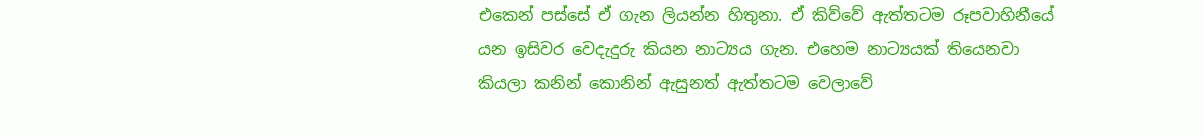එකෙන් පස්සේ ඒ ගැන ලියන්න හිතුනා. ඒ කිව්වේ ඇත්තටම රූපවාහිනීයේ යන ඉසිවර වෙදැදුරු කියන නාට්‍යය ගැන. එහෙම නාට්‍යයක් තියෙනවා කියලා කනින් කොනින් ඇසුනත් ඇත්තටම වෙලාවේ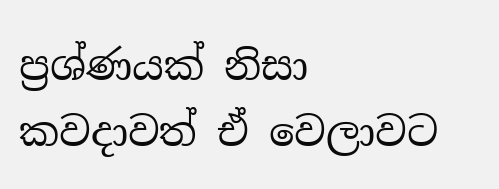ප්‍රශ්ණයක් නිසා කවදාවත් ඒ වෙලාවට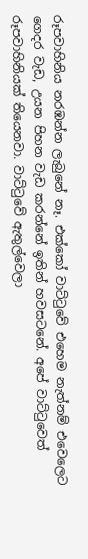රූපවාහිනිය නරඹන්න ලැබුනේ නෑ. එක්කෝ වාට්ටුවේ එහෙම නැත්නම් එවෙලෙට ගෙදර වැඩ, උයන පිහන වැඩ කරන්නේ ඉතින් හවසටනේ. අපේ වාට්ටුවෙත් රූපවාහිනියක් තියෙනවා. වාට්ටුවේ ඇතුල්වෙලා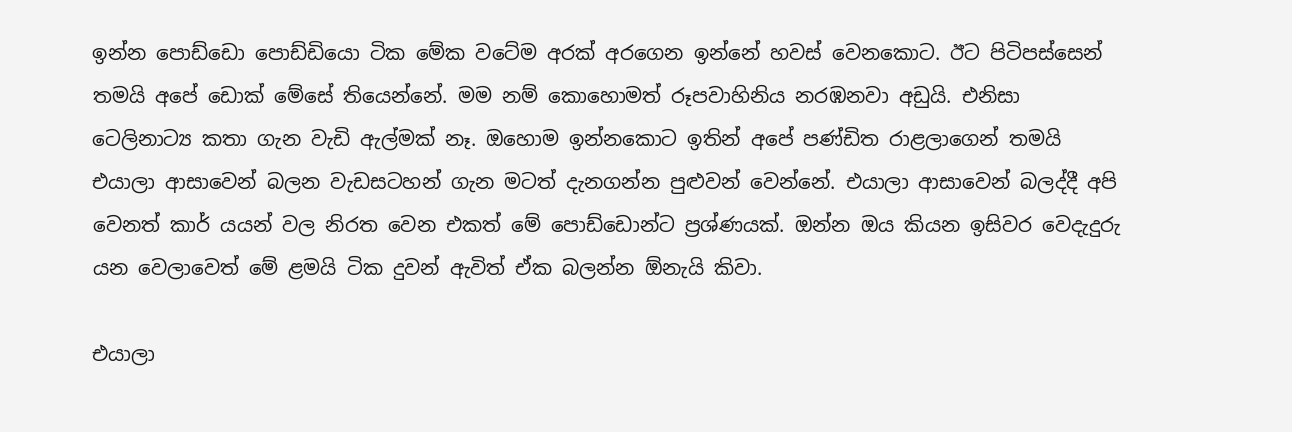ඉන්න පොඩ්ඩො පොඩ්ඩියො ටික මේක වටේම අරක් අරගෙන ඉන්නේ හවස් වෙනකොට. ඊට පිටිපස්සෙන් තමයි අපේ ඩොක් මේසේ තියෙන්නේ. මම නම් කොහොමත් රූපවාහිනිය නරඹනවා අඩුයි. එනිසා ටෙලිනාට්‍ය කතා ගැන වැඩි ඇල්මක් නෑ. ඔහොම ඉන්නකොට ඉතින් අපේ පණ්ඩිත රාළලාගෙන් තමයි එයාලා ආසාවෙන් බලන වැඩසටහන් ගැන මටත් දැනගන්න පුළුවන් වෙන්නේ. එයාලා ආසාවෙන් බලද්දී අපි වෙනත් කාර් යයන් වල නිරත වෙන එකත් මේ පොඩ්ඩොන්ට ප්‍රශ්ණයක්. ඔන්න ඔය කියන ඉසිවර වෙදැදුරු යන වෙලාවෙත් මේ ළමයි ටික දුවන් ඇවිත් ඒක බලන්න ඕනැයි කිවා.

එයාලා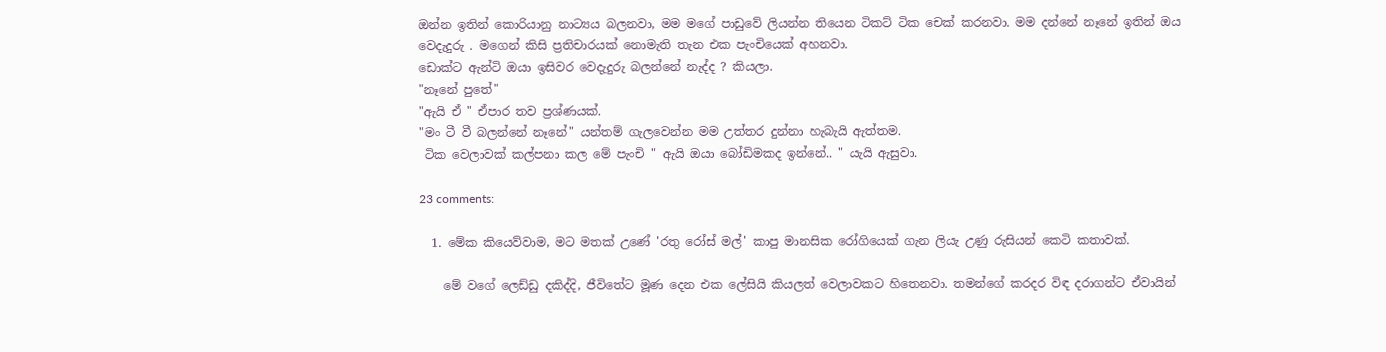ඔන්න ඉතින් කොරියානු නාට්‍යය බලනවා, මම මගේ පාඩුවේ ලියන්න තියෙන ටිකට් ටික චෙක් කරනවා. මම දන්නේ නෑනේ ඉතින් ඔය වෙදැදුරු . මගෙන් කිසි ප්‍රතිචාරයක් නොමැති තැන එක පැංචියෙක් අහනවා.
ඩොක්ට ඇන්ටි ඔයා ඉසිවර වෙදැදුරු බලන්නේ නැද්ද ? කියලා.
"නෑනේ පුතේ"
"ඇයි ඒ " ඒපාර තව ප්‍රශ්ණයක්.
"මං ටී වී බලන්නේ නෑනේ" යන්තම් ගැලවෙන්න මම උත්තර දුන්නා හැබැයි ඇත්තම.
 ටික වෙලාවක් කල්පනා කල මේ පැංචි " ඇයි ඔයා බෝඩිමකද ඉන්නේ.. " යැයි ඇසුවා.

23 comments:

  1. මේක කියෙව්වාම, මට මතක් උණේ 'රතු රෝස් මල්' කාපු මානසික රෝගියෙක් ගැන ලියැ උණු රුසියන් කෙටි කතාවක්.

    මේ වගේ ලෙඩ්ඩු දකිද්දි, ජීවිතේට මූණ දෙන එක ලේසියි කියලත් වෙලාවකට හිතෙනවා. තමන්ගේ කරදර විඳ දරාගන්ට ඒවායින්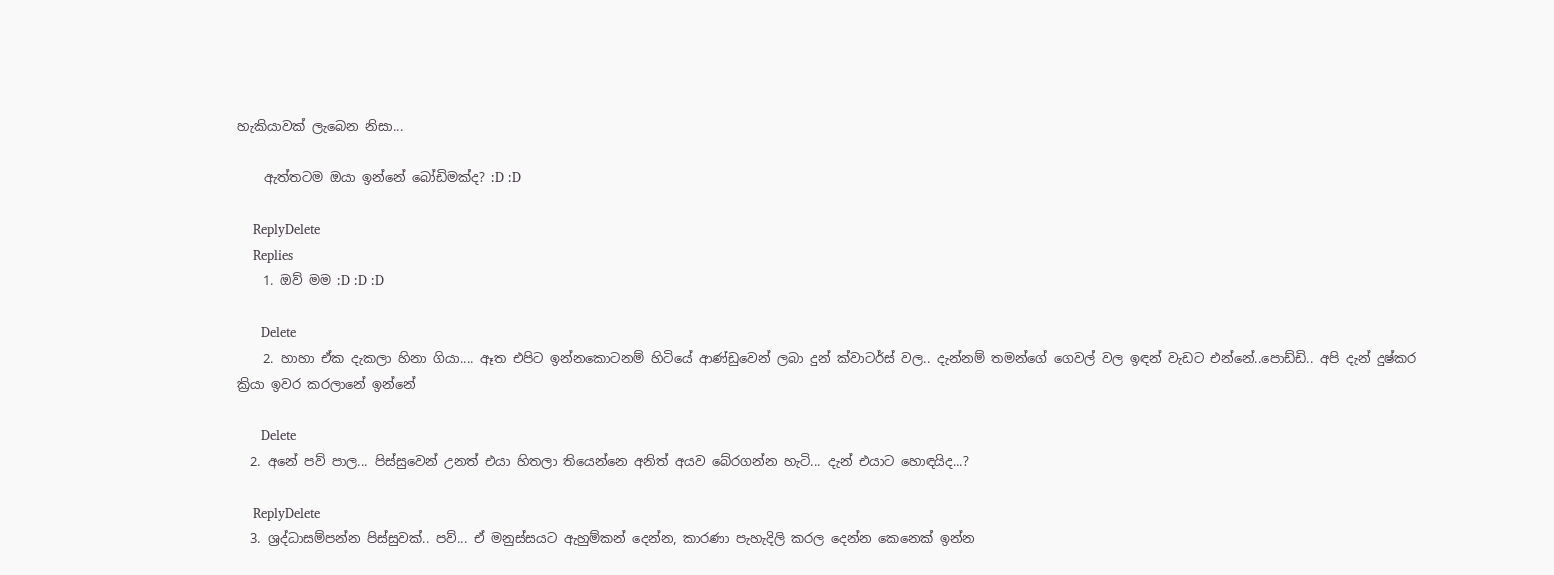හැකියාවක් ලැබෙන නිසා...

    ඇත්තටම ඔයා ඉන්නේ බෝඩිමක්ද? :D :D

    ReplyDelete
    Replies
    1. ඔව් මම :D :D :D

      Delete
    2. හාහා ඒක දැකලා හිනා ගියා.... ඈත එපිට ඉන්නකොටනම් හිටියේ ආණ්ඩුවෙන් ලබා දුන් ක්වාටර්ස් වල.. දැන්නම් තමන්ගේ ගෙවල් වල ඉඳන් වැඩට එන්නේ..පොඩ්ඩි.. අපි දැන් දුෂ්කර ක්‍රියා ඉවර කරලානේ ඉන්නේ

      Delete
  2. අනේ පව් පාල... පිස්සුවෙන් උනත් එයා හිතලා තියෙන්නෙ අනිත් අයව බේරගන්න හැටි... දැන් එයාට හොඳයිද...?

    ReplyDelete
  3. ශ්‍රද්ධාසම්පන්න පිස්සුවක්.. පව්... ඒ මනුස්සයට ඇහුම්කන් දෙන්න, කාරණා පැහැදිලි කරල දෙන්න කෙනෙක් ඉන්න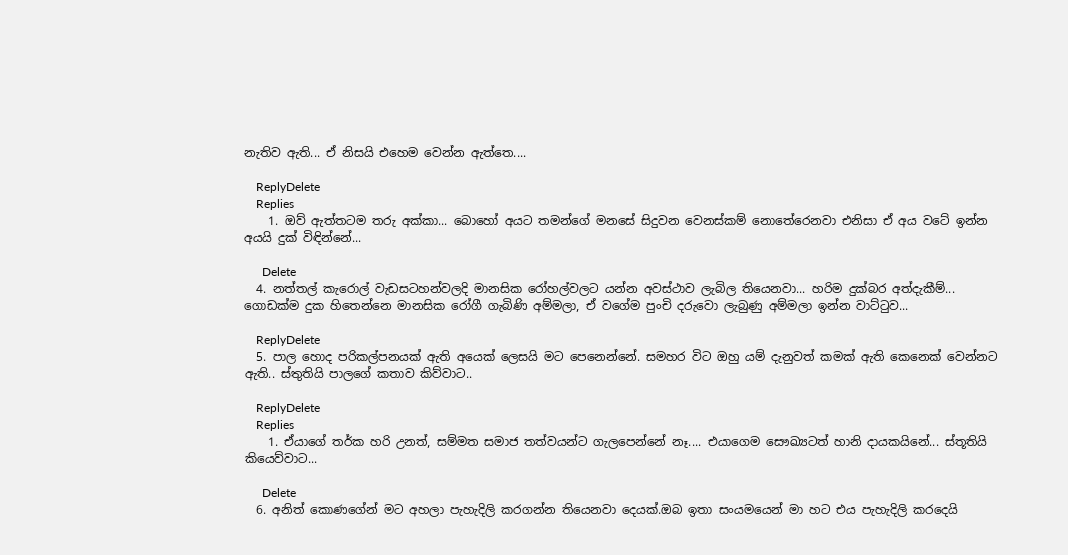නැතිව ඇති... ඒ නිසයි එහෙම වෙන්න ඇත්තෙ....

    ReplyDelete
    Replies
    1. ඔව් ඇත්තටම තරු අක්කා... බොහෝ අයට තමන්ගේ මනසේ සිදුවන වෙනස්කම් නොතේරෙනවා එනිසා ඒ අය වටේ ඉන්න අයයි දුක් විඳින්නේ...

      Delete
  4. නත්තල් කැරොල් වැඩසටහන්වලදි මානසික රෝහල්වලට යන්න අවස්ථාව ලැබිල තියෙනවා... හරිම දුක්බර අත්දැකීම්... ගොඩක්ම දුක හිතෙන්නෙ මානසික රෝගී ගැබිණි අම්මලා, ඒ වගේම පුංචි දරුවො ලැබුණු අම්මලා ඉන්න වාට්ටුව...

    ReplyDelete
  5. පාල හොද පරිකල්පනයක් ඇති අයෙක් ලෙසයි මට පෙනෙන්නේ. සමහර විට ඔහු යම් දැනුවත් කමක් ඇති කෙනෙක් වෙන්නට ඇති.. ස්තුතියි පාලගේ කතාව කිව්වාට..

    ReplyDelete
    Replies
    1. ඒයාගේ තර්ක හරි උනත්, සම්මත සමාජ තත්වයන්ට ගැලපෙන්නේ නෑ.... එයාගෙම සෞඛ්‍යටත් හානි දායකයිනේ... ස්තූතියි කියෙව්වාට...

      Delete
  6. අනිත් කොණගේන් මට අහලා පැහැදිලි කරගන්න තියෙනවා දෙයක්.ඔබ ඉතා සංයමයෙන් මා හට එය පැහැදිලි කරදෙයි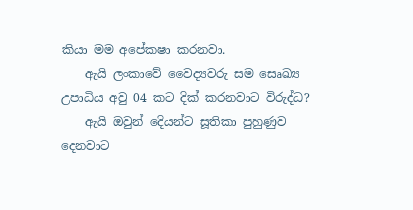කියා මම අපේකෂා කරනවා.
    ඇයි ලංකාවේ වෛද්‍යවරු සම සෙෘඛ්‍ය උපාධිය අවු 04 කට දික් කරනවාට විරුද්ධ?
    ඇයි ඔවුන් දෙියන්ට සූතිකා පුහුණුව දෙනවාට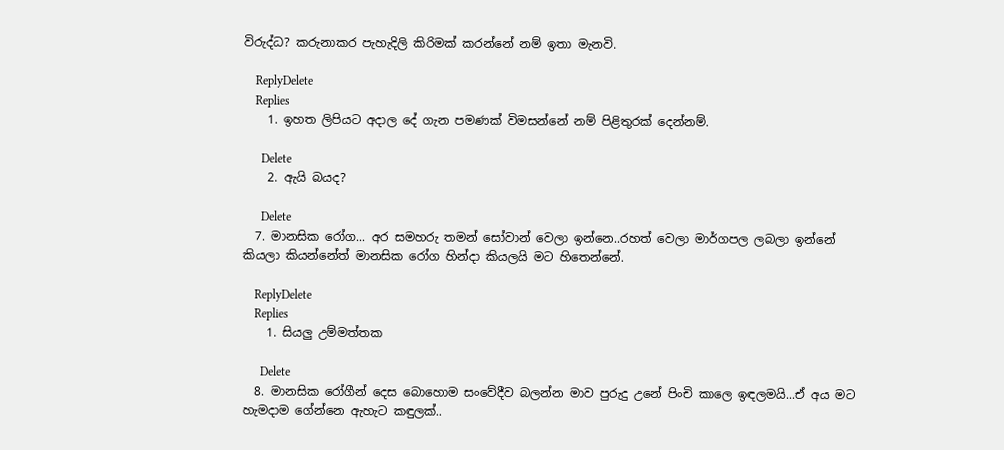විරුද්ධ? කරුනාකර පැහැදිලි කිරිමක් කරන්නේ නම් ඉතා මැනවි.

    ReplyDelete
    Replies
    1. ඉහත ලිපියට අදාල දේ ගැන පමණක් විමසන්නේ නම් පිළිතුරක් දෙන්නම්.

      Delete
    2. ඇයි බයද?

      Delete
  7. මානසික රෝග... අර සමහරු තමන් සෝවාන් වෙලා ඉන්නෙ..රහත් වෙලා මාර්ගපල ලබලා ඉන්නේ කියලා කියන්නේත් මානසික රෝග හින්දා කියලයි මට හිතෙන්නේ.

    ReplyDelete
    Replies
    1. සියලු උම්මත්තක

      Delete
  8. මානසික රෝගීන් දෙස බොහොම සංවේදීව බලන්න මාව පුරුදු උනේ පිංචි කාලෙ ඉඳලමයි...ඒ අය මට හැමදාම ගේන්නෙ ඇහැට කඳුලක්..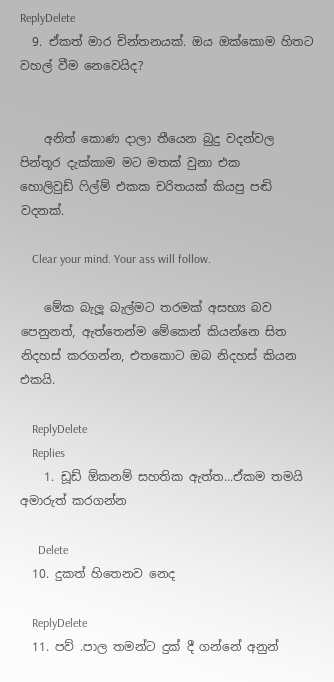ReplyDelete
  9. ඒකත් මාර චින්තනයක්. ඔය ඔක්කොම හිතට වහල් වීම නෙවෙයිද?


    අනිත් කොණ දාලා තීයෙන බුදු වදන්වල පින්තූර දැක්කාම මට මතක් වුනා එක හොලිවුඩ් ‍ෆිල්ම් එකක චරිතයක් කියපු පඬි වදනක්.

    Clear your mind. Your ass will follow.

    මේක බැලූ බැල්මට තරමක් අසභ්‍ය බව පෙනුනත්, ඇත්තෙන්ම මේකෙන් කියන්නෙ සිත නිදහස් කරගන්න, එතකොට ඔබ නිදහස් කියන එකයි.

    ReplyDelete
    Replies
    1. ඩූඩ් ඕකනම් සහතික ඇත්ත...ඒකම තමයි අමාරුත් කරගන්න

      Delete
  10. දුකත් හිතෙනව නෙද

    ReplyDelete
  11. පව් .පාල තමන්ට දුක් දී ගන්නේ අනුන්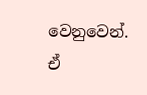වෙනුවෙන්. ඒ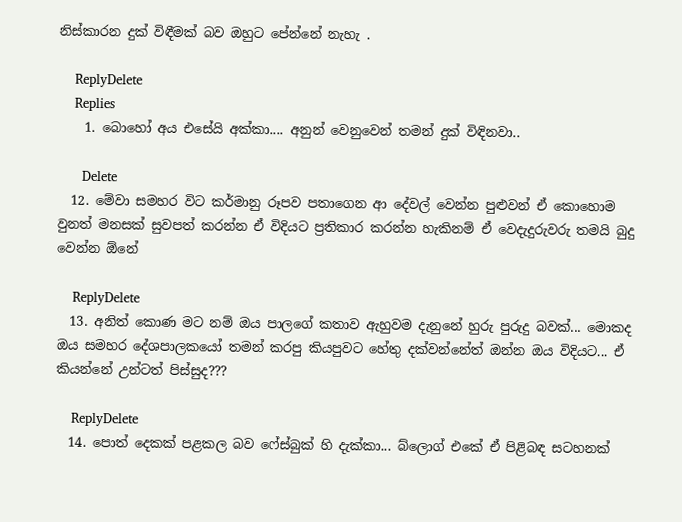නිස්කාරන දුක් විඳීමක් බව ඔහුට පේන්නේ නැහැ .

    ReplyDelete
    Replies
    1. බොහෝ අය එසේයි අක්කා.... අනුන් වෙනුවෙන් තමන් දුක් විඳිනවා..

      Delete
  12. මේවා සමහර විට කර්මානු රූපව පතාගෙන ආ දේවල් වෙන්න පුළුවන් ඒ කොහොම වුනත් මනසක් සුවපත් කරන්න ඒ විදියට ප්‍රතිකාර කරන්න හැකිනම් ඒ වෙදැදුරුවරු තමයි බුදු වෙන්න ඕනේ

    ReplyDelete
  13. අනිත් කොණ මට නම් ඔය පාලගේ කතාව ඇහුවම දැනුනේ හුරු පුරුදු බවක්... මොකද ඔය සමහර දේශපාලකයෝ තමන් කරපු කියපුවට හේතු දක්වන්නේත් ඔන්න ඔය විදියට... ඒ කියන්නේ උන්ටත් පිස්සුද???

    ReplyDelete
  14. පොත් දෙකක් පළකල බව ෆේස්බුක් හි දැක්කා... බ්ලොග් එකේ ඒ පිළිබඳ සටහනක්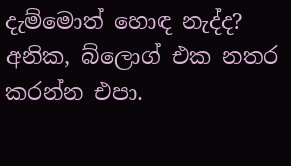දැම්මොත් හොඳ නැද්ද? අනික, බ්ලොග් එක නතර කරන්න එපා.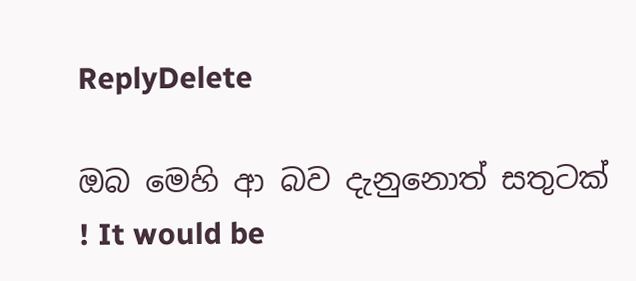ReplyDelete

ඔබ මෙහි ආ බව දැනුනොත් සතුටක් ! It would be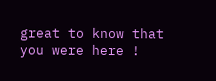great to know that you were here !